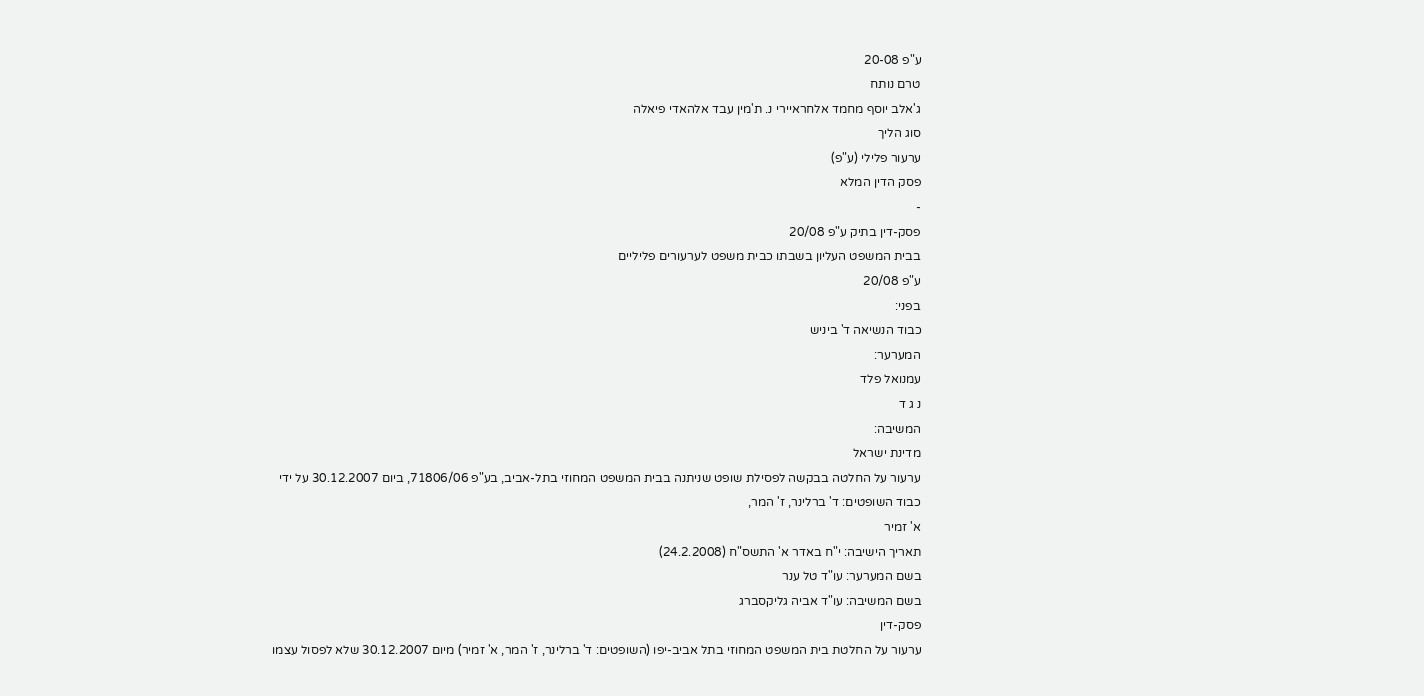ע"פ 20-08
טרם נותח
ג'אלב יוסף מחמד אלחראיירי נ. ת'מין עבד אלהאדי פיאלה
סוג הליך
ערעור פלילי (ע"פ)
פסק הדין המלא
-
פסק-דין בתיק ע"פ 20/08
בבית המשפט העליון בשבתו כבית משפט לערעורים פליליים
ע"פ 20/08
בפני:
כבוד הנשיאה ד' ביניש
המערער:
עמנואל פלד
נ ג ד
המשיבה:
מדינת ישראל
ערעור על החלטה בבקשה לפסילת שופט שניתנה בבית המשפט המחוזי בתל-אביב, בע"פ 71806/06, ביום 30.12.2007 על ידי כבוד השופטים: ד' ברלינר, ז' המר,
א' זמיר
תאריך הישיבה: י"ח באדר א' התשס"ח (24.2.2008)
בשם המערער: עו"ד טל ענר
בשם המשיבה: עו"ד אביה גליקסברג
פסק-דין
ערעור על החלטת בית המשפט המחוזי בתל אביב-יפו (השופטים: ד' ברלינר, ז' המר, א' זמיר) מיום 30.12.2007 שלא לפסול עצמו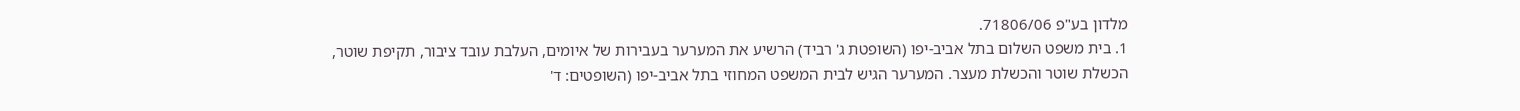מלדון בע"פ 71806/06.
1. בית משפט השלום בתל אביב-יפו (השופטת ג' רביד) הרשיע את המערער בעבירות של איומים, העלבת עובד ציבור, תקיפת שוטר, הכשלת שוטר והכשלת מעצר. המערער הגיש לבית המשפט המחוזי בתל אביב-יפו (השופטים: ד'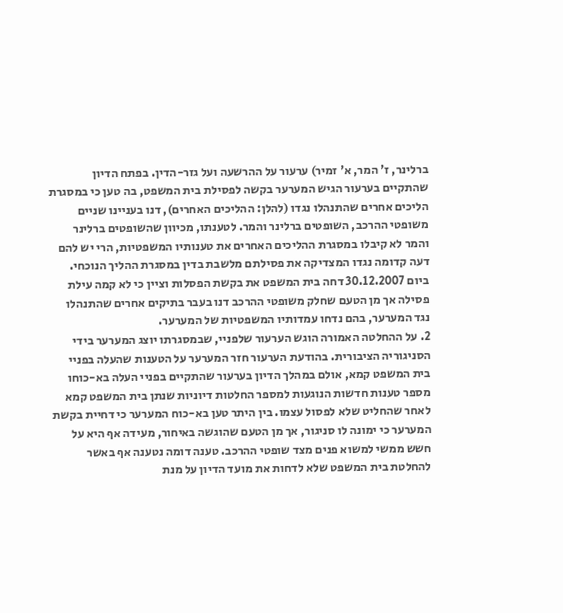ברלינר, ז' המר, א' זמיר) ערעור על ההרשעה ועל גזר-הדין. בפתח הדיון שהתקיים בערעור הגיש המערער בקשה לפסילת בית המשפט, בה טען כי במסגרת הליכים אחרים שהתנהלו נגדו (להלן: ההליכים האחרים), דנו בעניינו שניים משופטי ההרכב, השופטים ברלינר והמר. לטענתו, מכיוון שהשופטים ברלינר והמר לא קיבלו במסגרת ההליכים האחרים את טענותיו המשפטיות, הרי יש להם דעה קדומה נגדו המצדיקה את פסילתם מלשבת בדין במסגרת ההליך הנוכחי. ביום 30.12.2007 דחה בית המשפט את בקשת הפסלות וציין כי לא קמה עילת פסילה אך מן הטעם שחלק משופטי ההרכב דנו בעבר בתיקים אחרים שהתנהלו נגד המערער, בהם נדחו עמדותיו המשפטיות של המערער.
2. על ההחלטה האמורה הוגש הערעור שלפניי, שבמסגרתו יוצג המערער בידי הסניגוריה הציבורית. בהודעת הערעור חזר המערער על הטענות שהעלה בפניי בית המשפט קמא, אולם במהלך הדיון בערעור שהתקיים בפניי העלה בא-כוחו מספר טענות חדשות הנוגעות למספר החלטות דיוניות שנתן בית המשפט קמא לאחר שהחליט שלא לפסול עצמו. בין היתר טען בא-כוח המערער כי דחיית בקשת המערער כי ימונה לו סניגור, אך מן הטעם שהוגשה באיחור, מעידה אף היא על חשש ממשי למשוא פנים מצד שופטי ההרכב. טענה דומה נטענה אף באשר להחלטת בית המשפט שלא לדחות את מועד הדיון על מנת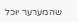שהמערער יוכל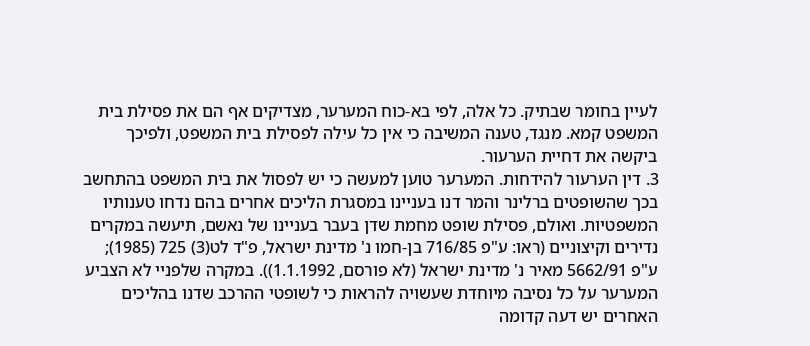לעיין בחומר שבתיק. כל אלה, לפי בא-כוח המערער, מצדיקים אף הם את פסילת בית המשפט קמא. מנגד, טענה המשיבה כי אין כל עילה לפסילת בית המשפט, ולפיכך ביקשה את דחיית הערעור.
3. דין הערעור להידחות. המערער טוען למעשה כי יש לפסול את בית המשפט בהתחשב בכך שהשופטים ברלינר והמר דנו בעניינו במסגרת הליכים אחרים בהם נדחו טענותיו המשפטיות. ואולם, פסילת שופט מחמת שדן בעבר בעניינו של נאשם, תיעשה במקרים נדירים וקיצוניים (ראו: ע"פ 716/85 בן-חמו נ' מדינת ישראל, פ"ד לט(3) 725 (1985); ע"פ 5662/91 מאיר נ' מדינת ישראל (לא פורסם, 1.1.1992)). במקרה שלפניי לא הצביע המערער על כל נסיבה מיוחדת שעשויה להראות כי לשופטי ההרכב שדנו בהליכים האחרים יש דעה קדומה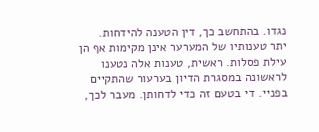נגדו. בהתחשב כך, דין הטענה להידחות.
יתר טענותיו של המערער אינן מקימות אף הן עילת פסלות. ראשית, טענות אלה נטענו לראשונה במסגרת הדיון בערעור שהתקיים בפניי. די בטעם זה כדי לדחותן. מעבר לכך,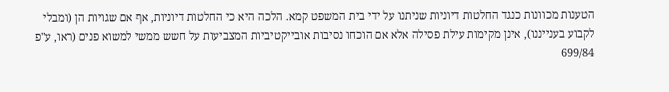הטענות מכוונות כנגד החלטות דיוניות שניתנו על ידי בית המשפט קמא. הלכה היא כי החלטות דיוניות, אף אם שגויות הן (ומבלי לקבוע בענייננו), אינן מקימות עילת פסילה אלא אם הוכחו נסיבות אובייקטיביות המצביעות על חשש ממשי למשוא פנים (ראו, ע"פ 699/84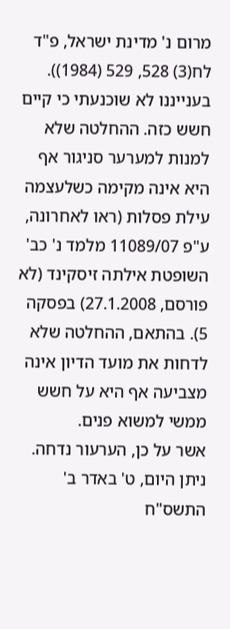מרום נ' מדינת ישראל, פ"ד לח(3) 528, 529 (1984)). בענייננו לא שוכנעתי כי קיים חשש כזה. ההחלטה שלא למנות למערער סניגור אף היא אינה מקימה כשלעצמה עילת פסלות (ראו לאחרונה, ע"פ 11089/07 מלמד נ' כב' השופטת אילתה זיסקינד (לא פורסם, 27.1.2008) בפסקה 5). בהתאם, ההחלטה שלא לדחות את מועד הדיון אינה מצביעה אף היא על חשש ממשי למשוא פנים.
אשר על כן, הערעור נדחה.
ניתן היום, ט' באדר ב' התשס"ח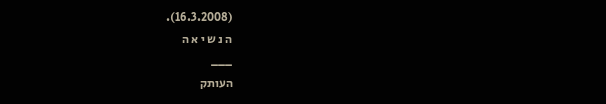(16.3.2008).
ה נ ש י א ה
___
העותק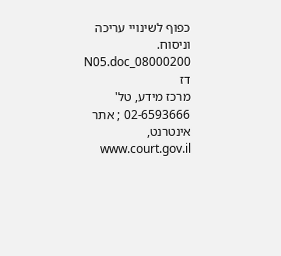כפוף לשינויי עריכה וניסוח. 08000200_N05.doc דז
מרכז מידע, טל' 02-6593666 ; אתר אינטרנט, www.court.gov.il